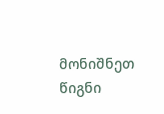მონიშნეთ წიგნი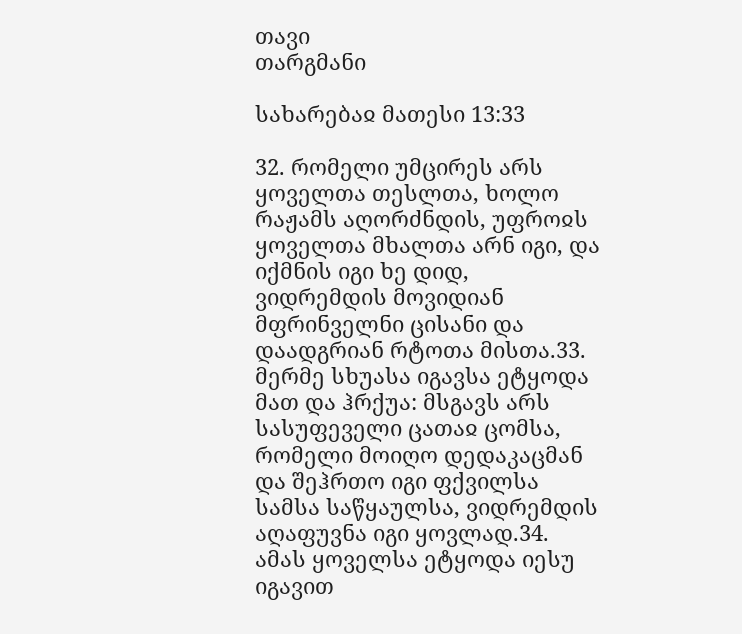თავი
თარგმანი

სახარებაჲ მათესი 13:33

32. რომელი უმცირეს არს ყოველთა თესლთა, ხოლო რაჟამს აღორძნდის, უფროჲს ყოველთა მხალთა არნ იგი, და იქმნის იგი ხე დიდ, ვიდრემდის მოვიდიან მფრინველნი ცისანი და დაადგრიან რტოთა მისთა.33. მერმე სხუასა იგავსა ეტყოდა მათ და ჰრქუა: მსგავს არს სასუფეველი ცათაჲ ცომსა, რომელი მოიღო დედაკაცმან და შეჰრთო იგი ფქვილსა სამსა საწყაულსა, ვიდრემდის აღაფუვნა იგი ყოვლად.34. ამას ყოველსა ეტყოდა იესუ იგავით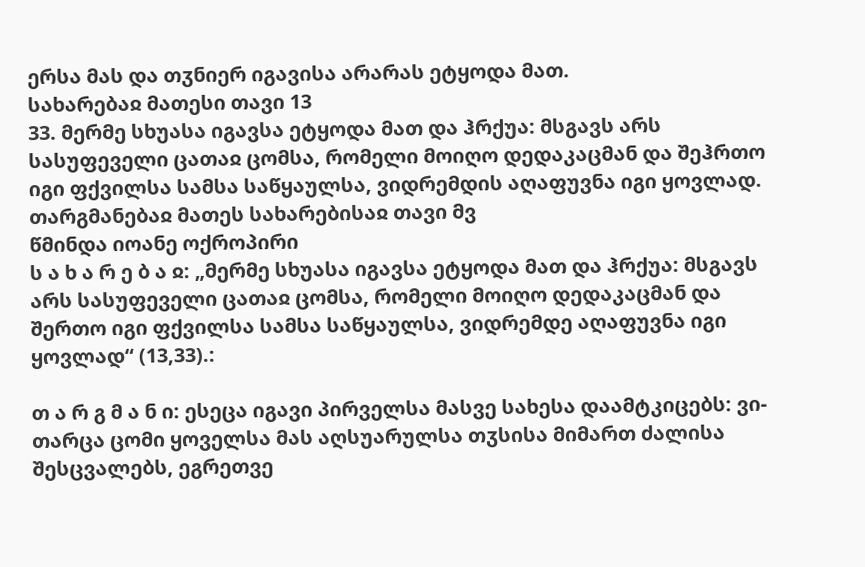ერსა მას და თჳნიერ იგავისა არარას ეტყოდა მათ.
სახარებაჲ მათესი თავი 13
33. მერმე სხუასა იგავსა ეტყოდა მათ და ჰრქუა: მსგავს არს სასუფეველი ცათაჲ ცომსა, რომელი მოიღო დედაკაცმან და შეჰრთო იგი ფქვილსა სამსა საწყაულსა, ვიდრემდის აღაფუვნა იგი ყოვლად.
თარგმანებაჲ მათეს სახარებისაჲ თავი მვ
წმინდა იოანე ოქროპირი
ს ა ხ ა რ ე ბ ა ჲ: „მერმე სხუასა იგავსა ეტყოდა მათ და ჰრქუა: მსგავს არს სასუფეველი ცათაჲ ცომსა, რომელი მოიღო დედაკაცმან და შერთო იგი ფქვილსა სამსა საწყაულსა, ვიდრემდე აღაფუვნა იგი ყოვლად“ (13,33).:

თ ა რ გ მ ა ნ ი: ესეცა იგავი პირველსა მასვე სახესა დაამტკიცებს: ვი-თარცა ცომი ყოველსა მას აღსუარულსა თჳსისა მიმართ ძალისა შესცვალებს, ეგრეთვე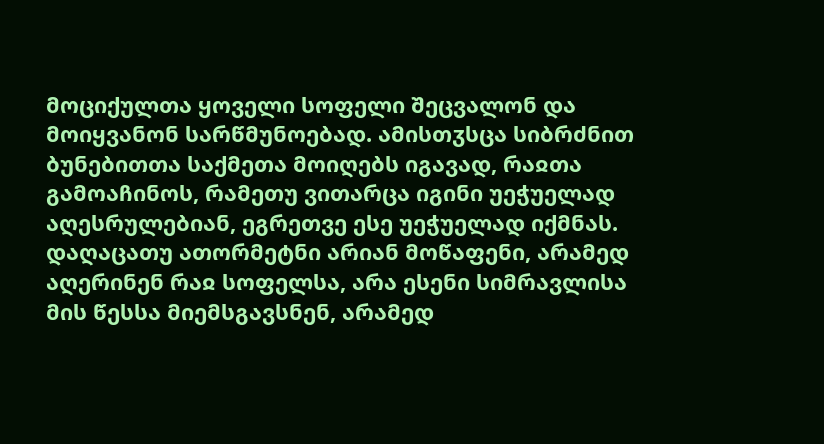მოციქულთა ყოველი სოფელი შეცვალონ და მოიყვანონ სარწმუნოებად. ამისთჳსცა სიბრძნით ბუნებითთა საქმეთა მოიღებს იგავად, რაჲთა გამოაჩინოს, რამეთუ ვითარცა იგინი უეჭუელად აღესრულებიან, ეგრეთვე ესე უეჭუელად იქმნას. დაღაცათუ ათორმეტნი არიან მოწაფენი, არამედ აღერინენ რაჲ სოფელსა, არა ესენი სიმრავლისა მის წესსა მიემსგავსნენ, არამედ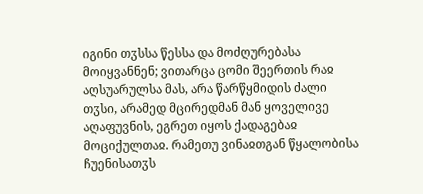იგინი თჳსსა წესსა და მოძღურებასა მოიყვანნენ; ვითარცა ცომი შეერთის რაჲ აღსუარულსა მას, არა წარწყმიდის ძალი თჳსი, არამედ მცირედმან მან ყოველივე აღაფუვნის, ეგრეთ იყოს ქადაგებაჲ მოციქულთაჲ. რამეთუ ვინაჲთგან წყალობისა ჩუენისათჳს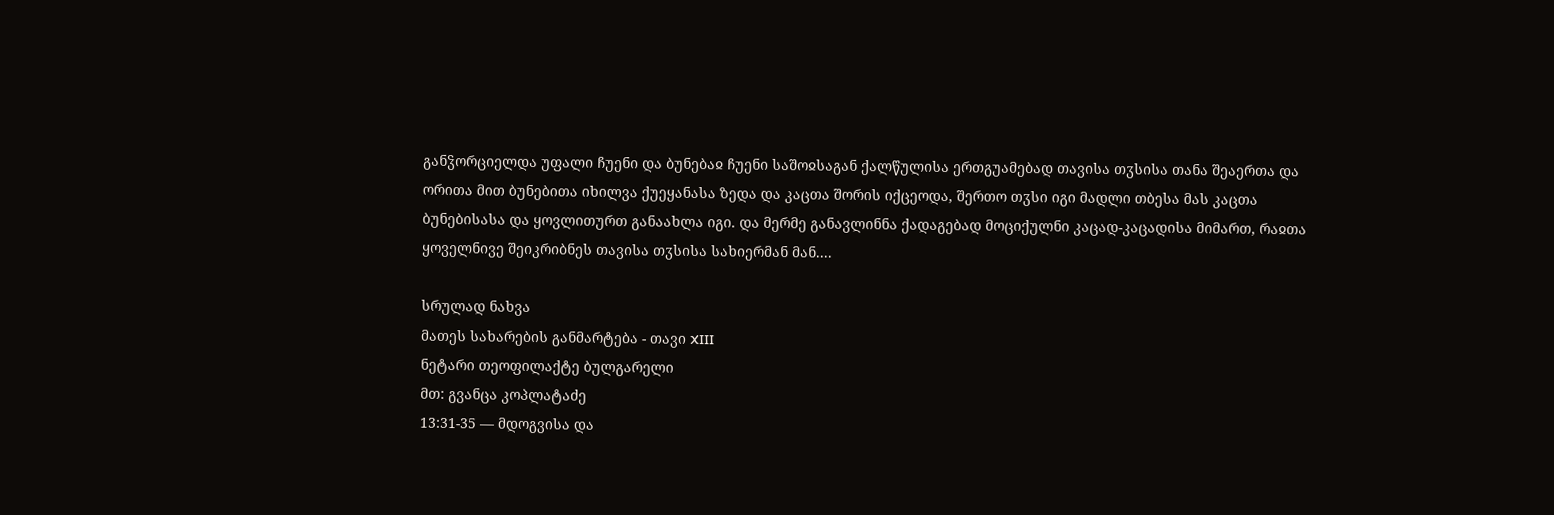განჴორციელდა უფალი ჩუენი და ბუნებაჲ ჩუენი საშოჲსაგან ქალწულისა ერთგუამებად თავისა თჳსისა თანა შეაერთა და ორითა მით ბუნებითა იხილვა ქუეყანასა ზედა და კაცთა შორის იქცეოდა, შერთო თჳსი იგი მადლი თბესა მას კაცთა ბუნებისასა და ყოვლითურთ განაახლა იგი. და მერმე განავლინნა ქადაგებად მოციქულნი კაცად-კაცადისა მიმართ, რაჲთა ყოველნივე შეიკრიბნეს თავისა თჳსისა სახიერმან მან....

სრულად ნახვა
მათეს სახარების განმარტება - თავი XIII
ნეტარი თეოფილაქტე ბულგარელი
მთ: გვანცა კოპლატაძე
13:31-35 — მდოგვისა და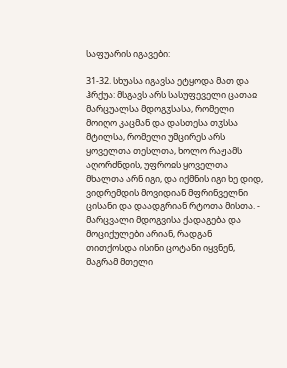საფუარის იგავები:

31-32. სხუასა იგავსა ეტყოდა მათ და ჰრქუა: მსგავს არს სასუფეველი ცათაჲ მარცუალსა მდოგჳსასა, რომელი მოიღო კაცმან და დასთესა თჳსსა მტილსა, რომელი უმცირეს არს ყოველთა თესლთა, ხოლო რაჟამს აღორძნდის, უფროჲს ყოველთა მხალთა არნ იგი, და იქმნის იგი ხე დიდ, ვიდრემდის მოვიდიან მფრინველნი ცისანი და დაადგრიან რტოთა მისთა. - მარცვალი მდოგვისა ქადაგება და მოციქულები არიან, რადგან თითქოსდა ისინი ცოტანი იყვნენ, მაგრამ მთელი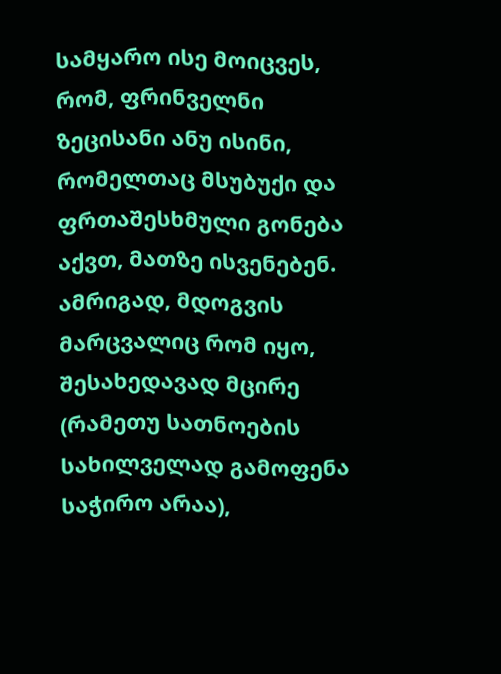სამყარო ისე მოიცვეს, რომ, ფრინველნი ზეცისანი ანუ ისინი, რომელთაც მსუბუქი და ფრთაშესხმული გონება აქვთ, მათზე ისვენებენ. ამრიგად, მდოგვის მარცვალიც რომ იყო, შესახედავად მცირე (რამეთუ სათნოების სახილველად გამოფენა საჭირო არაა),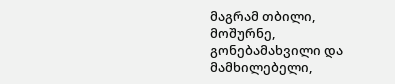მაგრამ თბილი, მოშურნე, გონებამახვილი და მამხილებელი,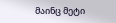მაინც მეტი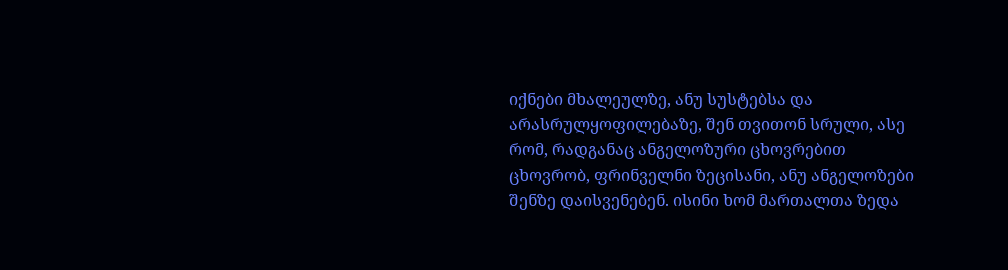იქნები მხალეულზე, ანუ სუსტებსა და არასრულყოფილებაზე, შენ თვითონ სრული, ასე რომ, რადგანაც ანგელოზური ცხოვრებით ცხოვრობ, ფრინველნი ზეცისანი, ანუ ანგელოზები შენზე დაისვენებენ. ისინი ხომ მართალთა ზედა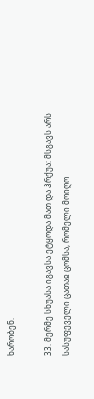ხარობენ.

33. მერმე სხუასა იგავსა ეტყოდა მათ და ჰრქუა: მსგავს არს სასუფეველი ცათაჲ ცომსა, რომელი მოიღო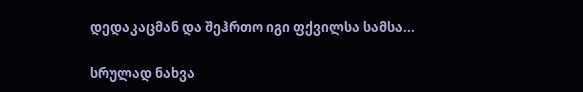დედაკაცმან და შეჰრთო იგი ფქვილსა სამსა...

სრულად ნახვა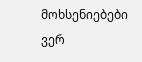მოხსენიებები ვერ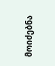მოიძებნა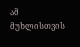ამ მუხლისთვის